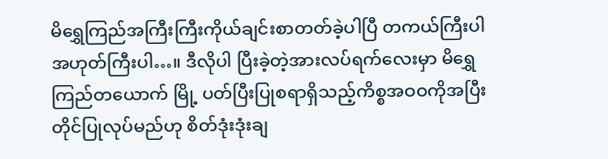မိရွှေကြည်အကြီးကြီးကိုယ်ချင်းစာတတ်ခဲ့ပါပြီ တကယ်ကြီးပါ အဟုတ်ကြီးပါ…။ ဒီလိုပါ ပြီးခဲ့တဲ့အားလပ်ရက်လေးမှာ မိရွှေကြည်တယောက် မြို့ ပတ်ပြီးပြုစရာရှိသည့်ကိစ္စအဝဝကိုအပြီးတိုင်ပြုလုပ်မည်ဟု စိတ်ဒုံးဒုံးချ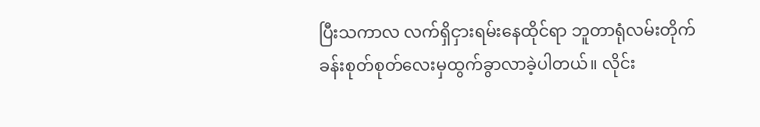ပြီးသကာလ လက်ရှိငှားရမ်းနေထိုင်ရာ ဘူတာရုံလမ်းတိုက်ခန်းစုတ်စုတ်လေးမှထွက်ခွာလာခဲ့ပါတယ်။ လိုင်း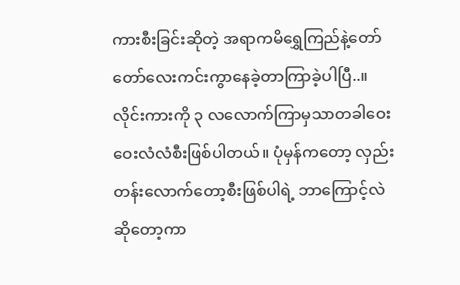ကားစီးခြင်းဆိုတဲ့ အရာကမိရွှေကြည်နဲ့တော်တော်လေးကင်းကွာနေခဲ့တာကြာခဲ့ပါပြီ..။ လိုင်းကားကို ၃ လလောက်ကြာမှသာတခါဝေးဝေးလံလံစီးဖြစ်ပါတယ်။ ပုံမှန်ကတော့ လှည်းတန်းလောက်တော့စီးဖြစ်ပါရဲ့ ဘာကြောင့်လဲဆိုတော့ကာ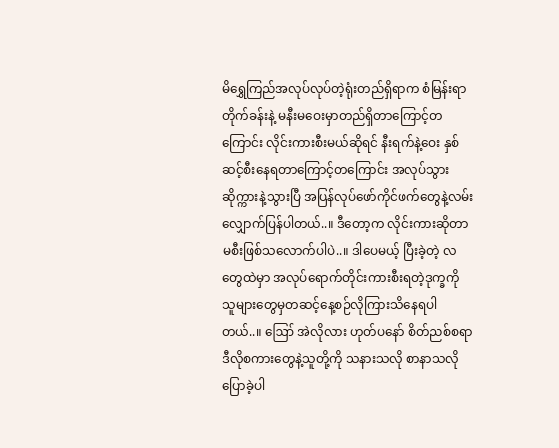မိရွှေကြည်အလုပ်လုပ်တဲ့ရုံးတည်ရှိရာက စံမြန်းရာ တိုက်ခန်းနဲ့ မနီးမဝေးမှာတည်ရှိတာကြောင့်တကြောင်း လိုင်းကားစီးမယ်ဆိုရင် နီးရက်နဲ့ဝေး နှစ်ဆင့်စီးနေရတာကြောင့်တကြောင်း အလုပ်သွားဆိုက္ကားနဲ့သွားပြီ အပြန်လုပ်ဖော်ကိုင်ဖက်တွေနဲ့လမ်းလျှောက်ပြန်ပါတယ်..။ ဒီတော့က လိုင်းကားဆိုတာမစီးဖြစ်သလောက်ပါပဲ..။ ဒါပေမယ့် ပြီးခဲ့တဲ့ လတွေထဲမှာ အလုပ်ရောက်တိုင်းကားစီးရတဲ့ဒုက္ခကို သူများတွေမှတဆင့်နေ့စဉ်လိုကြားသိနေရပါတယ်..။ ဪ အဲလိုလား ဟုတ်ပနော် စိတ်ညစ်စရာ ဒီလိုစကားတွေနဲ့သူတို့ကို သနားသလို စာနာသလိုပြောခဲ့ပါ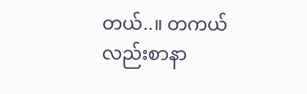တယ်..။ တကယ်လည်းစာနာ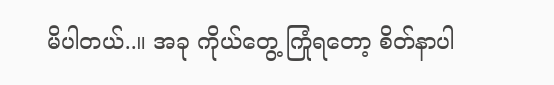မိပါတယ်..။ အခု ကိုယ်တွေ့ ကြုံရတော့ စိတ်နာပါ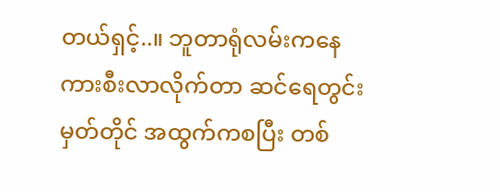တယ်ရှင့်..။ ဘူတာရုံလမ်းကနေကားစီးလာလိုက်တာ ဆင်ရေတွင်းမှတ်တိုင် အထွက်ကစပြီး တစ်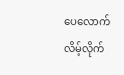ပေလောက်လိမ့်လိုက်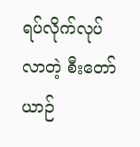ရပ်လိုက်လုပ်လာတဲ့ စီးတော်ယာဉ်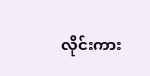လိုင်းကား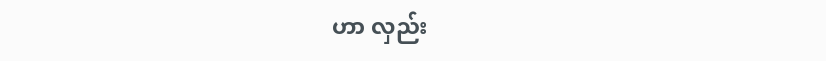ဟာ လှည်း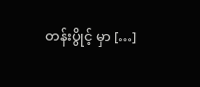တန်းပွိုင့် မှာ […]